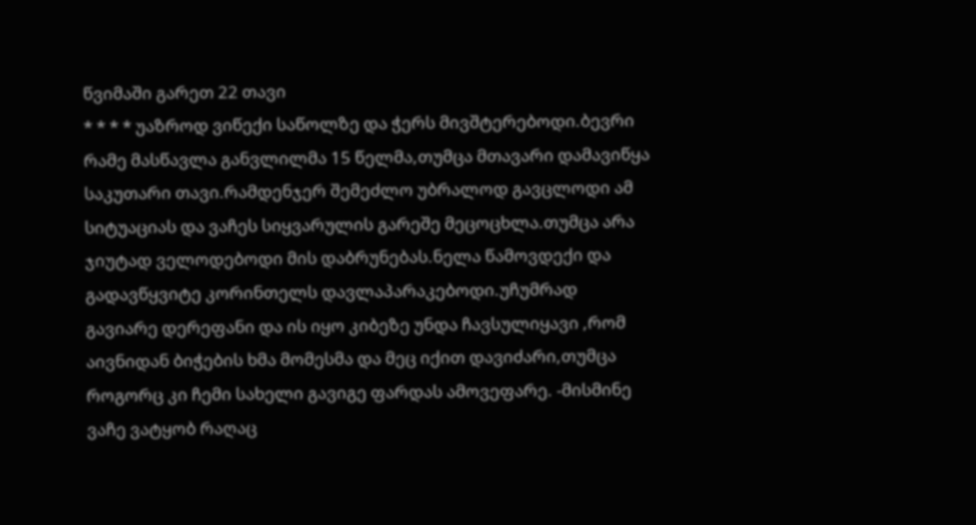წვიმაში გარეთ 22 თავი
* * * * უაზროდ ვიწექი საწოლზე და ჭერს მივშტერებოდი.ბევრი რამე მასწავლა განვლილმა 15 წელმა,თუმცა მთავარი დამავიწყა საკუთარი თავი.რამდენჯერ შემეძლო უბრალოდ გავცლოდი ამ სიტუაციას და ვაჩეს სიყვარულის გარეშე მეცოცხლა.თუმცა არა ჯიუტად ველოდებოდი მის დაბრუნებას.ნელა წამოვდექი და გადავწყვიტე კორინთელს დავლაპარაკებოდი.უჩუმრად გავიარე დერეფანი და ის იყო კიბეზე უნდა ჩავსულიყავი ,რომ აივნიდან ბიჭების ხმა მომესმა და მეც იქით დავიძარი,თუმცა როგორც კი ჩემი სახელი გავიგე ფარდას ამოვეფარე. -მისმინე ვაჩე ვატყობ რაღაც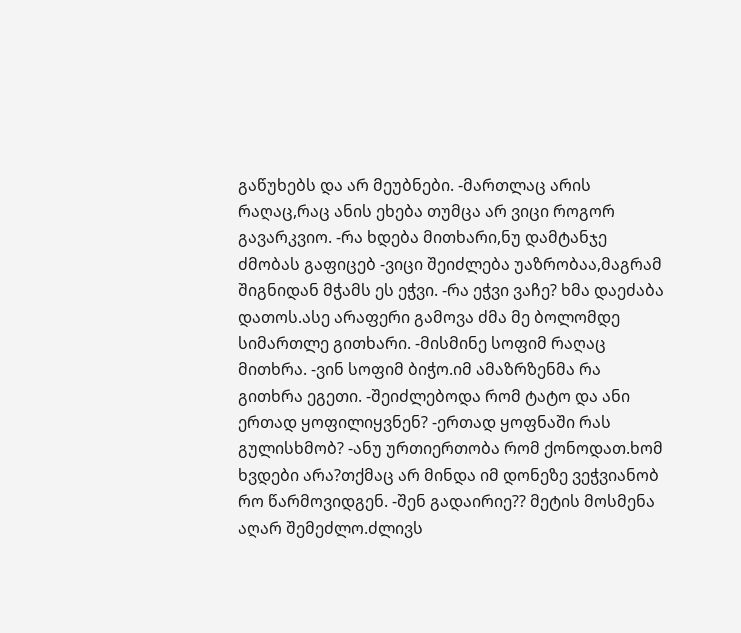გაწუხებს და არ მეუბნები. -მართლაც არის რაღაც,რაც ანის ეხება თუმცა არ ვიცი როგორ გავარკვიო. -რა ხდება მითხარი,ნუ დამტანჯე ძმობას გაფიცებ -ვიცი შეიძლება უაზრობაა,მაგრამ შიგნიდან მჭამს ეს ეჭვი. -რა ეჭვი ვაჩე? ხმა დაეძაბა დათოს.ასე არაფერი გამოვა ძმა მე ბოლომდე სიმართლე გითხარი. -მისმინე სოფიმ რაღაც მითხრა. -ვინ სოფიმ ბიჭო.იმ ამაზრზენმა რა გითხრა ეგეთი. -შეიძლებოდა რომ ტატო და ანი ერთად ყოფილიყვნენ? -ერთად ყოფნაში რას გულისხმობ? -ანუ ურთიერთობა რომ ქონოდათ.ხომ ხვდები არა?თქმაც არ მინდა იმ დონეზე ვეჭვიანობ რო წარმოვიდგენ. -შენ გადაირიე?? მეტის მოსმენა აღარ შემეძლო.ძლივს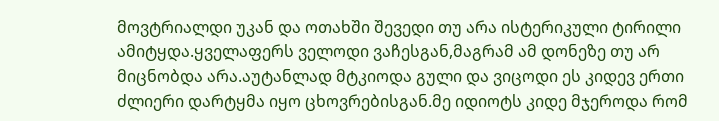მოვტრიალდი უკან და ოთახში შევედი თუ არა ისტერიკული ტირილი ამიტყდა.ყველაფერს ველოდი ვაჩესგან,მაგრამ ამ დონეზე თუ არ მიცნობდა არა.აუტანლად მტკიოდა გული და ვიცოდი ეს კიდევ ერთი ძლიერი დარტყმა იყო ცხოვრებისგან.მე იდიოტს კიდე მჯეროდა რომ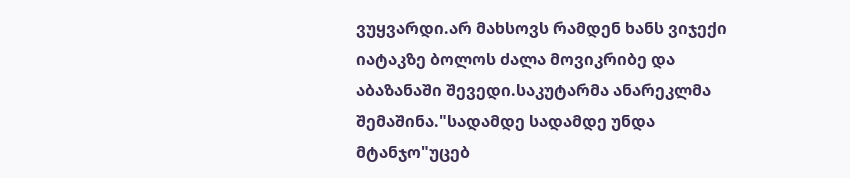ვუყვარდი.არ მახსოვს რამდენ ხანს ვიჯექი იატაკზე ბოლოს ძალა მოვიკრიბე და აბაზანაში შევედი.საკუტარმა ანარეკლმა შემაშინა."სადამდე სადამდე უნდა მტანჯო"უცებ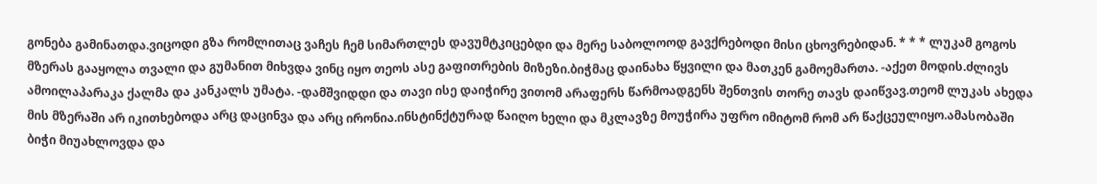გონება გამინათდა.ვიცოდი გზა რომლითაც ვაჩეს ჩემ სიმართლეს დავუმტკიცებდი და მერე საბოლოოდ გავქრებოდი მისი ცხოვრებიდან. * * * ლუკამ გოგოს მზერას გააყოლა თვალი და გუმანით მიხვდა ვინც იყო თეოს ასე გაფითრების მიზეზი.ბიჭმაც დაინახა წყვილი და მათკენ გამოემართა. -აქეთ მოდის.ძლივს ამოილაპარაკა ქალმა და კანკალს უმატა. -დამშვიდდი და თავი ისე დაიჭირე ვითომ არაფერს წარმოადგენს შენთვის თორე თავს დაიწვავ.თეომ ლუკას ახედა მის მზერაში არ იკითხებოდა არც დაცინვა და არც ირონია.ინსტინქტურად წაიღო ხელი და მკლავზე მოუჭირა უფრო იმიტომ რომ არ წაქცეულიყო.ამასობაში ბიჭი მიუახლოვდა და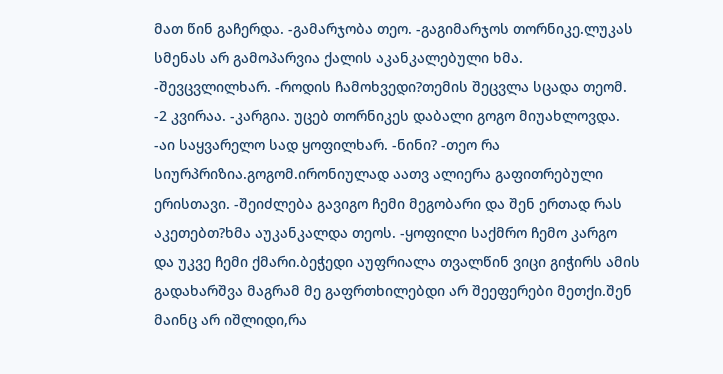მათ წინ გაჩერდა. -გამარჯობა თეო. -გაგიმარჯოს თორნიკე.ლუკას სმენას არ გამოპარვია ქალის აკანკალებული ხმა. -შევცვლილხარ. -როდის ჩამოხვედი?თემის შეცვლა სცადა თეომ. -2 კვირაა. -კარგია. უცებ თორნიკეს დაბალი გოგო მიუახლოვდა. -აი საყვარელო სად ყოფილხარ. -ნინი? -თეო რა სიურპრიზია.გოგომ.ირონიულად აათვ ალიერა გაფითრებული ერისთავი. -შეიძლება გავიგო ჩემი მეგობარი და შენ ერთად რას აკეთებთ?ხმა აუკანკალდა თეოს. -ყოფილი საქმრო ჩემო კარგო და უკვე ჩემი ქმარი.ბეჭედი აუფრიალა თვალწინ ვიცი გიჭირს ამის გადახარშვა მაგრამ მე გაფრთხილებდი არ შეეფერები მეთქი.შენ მაინც არ იშლიდი,რა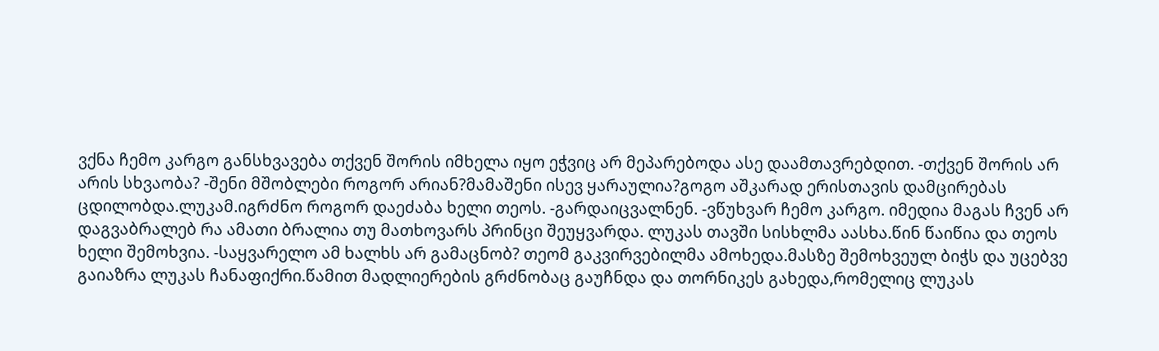ვქნა ჩემო კარგო განსხვავება თქვენ შორის იმხელა იყო ეჭვიც არ მეპარებოდა ასე დაამთავრებდით. -თქვენ შორის არ არის სხვაობა? -შენი მშობლები როგორ არიან?მამაშენი ისევ ყარაულია?გოგო აშკარად ერისთავის დამცირებას ცდილობდა.ლუკამ.იგრძნო როგორ დაეძაბა ხელი თეოს. -გარდაიცვალნენ. -ვწუხვარ ჩემო კარგო. იმედია მაგას ჩვენ არ დაგვაბრალებ რა ამათი ბრალია თუ მათხოვარს პრინცი შეუყვარდა. ლუკას თავში სისხლმა აასხა.წინ წაიწია და თეოს ხელი შემოხვია. -საყვარელო ამ ხალხს არ გამაცნობ? თეომ გაკვირვებილმა ამოხედა.მასზე შემოხვეულ ბიჭს და უცებვე გაიაზრა ლუკას ჩანაფიქრი.წამით მადლიერების გრძნობაც გაუჩნდა და თორნიკეს გახედა,რომელიც ლუკას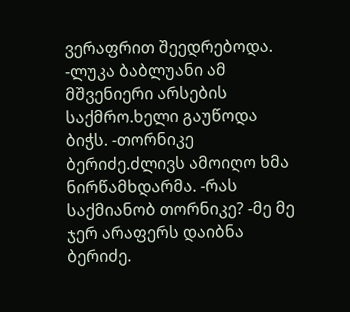ვერაფრით შეედრებოდა. -ლუკა ბაბლუანი ამ მშვენიერი არსების საქმრო.ხელი გაუწოდა ბიჭს. -თორნიკე ბერიძე.ძლივს ამოიღო ხმა ნირწამხდარმა. -რას საქმიანობ თორნიკე? -მე მე ჯერ არაფერს დაიბნა ბერიძე.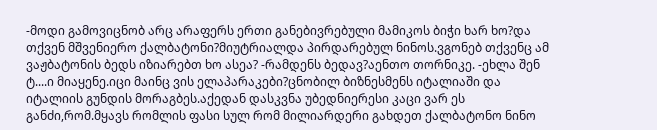-მოდი გამოვიცნობ არც არაფერს ერთი განებივრებული მამიკოს ბიჭი ხარ ხო?და თქვენ მშვენიერო ქალბატონი?მიუტრიალდა პირდარებულ ნინოს.ვგონებ თქვენც ამ ვაჟბატონის ბედს იზიარებთ ხო ასეა? -რამდენს ბედავ?აენთო თორნიკე. -ეხლა შენ ტ....ი მიაყენე.იცი მაინც ვის ელაპარაკები?ცნობილ ბიზნესმენს იტალიაში და იტალიის გუნდის მორაგბეს.აქედან დასკვნა უბედნიერესი კაცი ვარ ეს განძი,რომ.მყავს რომლის ფასი სულ რომ მილიარდერი გახდეთ ქალბატონო ნინო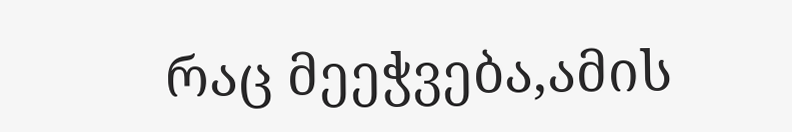რაც მეეჭვება,ამის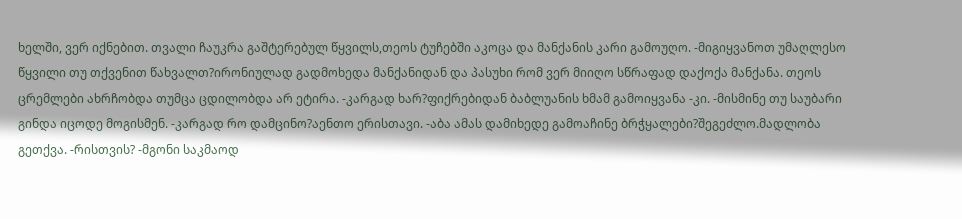ხელში, ვერ იქნებით. თვალი ჩაუკრა გაშტერებულ წყვილს,თეოს ტუჩებში აკოცა და მანქანის კარი გამოუღო. -მიგიყვანოთ უმაღლესო წყვილი თუ თქვენით წახვალთ?ირონიულად გადმოხედა მანქანიდან და პასუხი რომ ვერ მიიღო სწრაფად დაქოქა მანქანა. თეოს ცრემლები ახრჩობდა თუმცა ცდილობდა არ ეტირა. -კარგად ხარ?ფიქრებიდან ბაბლუანის ხმამ გამოიყვანა -კი. -მისმინე თუ საუბარი გინდა იცოდე მოგისმენ. -კარგად რო დამცინო?აენთო ერისთავი. -აბა ამას დამიხედე გამოაჩინე ბრჭყალები?შეგეძლო.მადლობა გეთქვა. -რისთვის? -მგონი საკმაოდ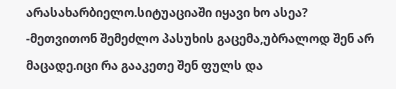არასახარბიელო.სიტუაციაში იყავი ხო ასეა? -მეთვითონ შემეძლო პასუხის გაცემა,უბრალოდ შენ არ მაცადე.იცი რა გააკეთე შენ ფულს და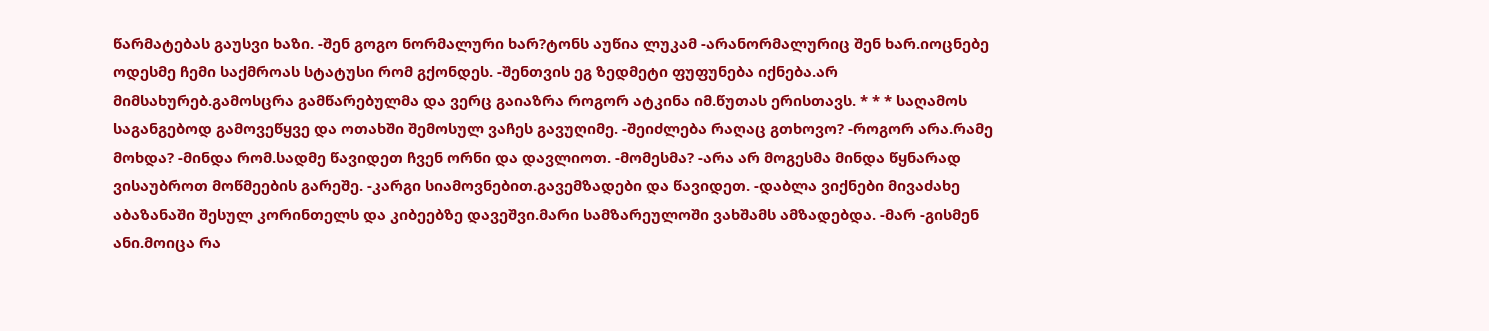წარმატებას გაუსვი ხაზი. -შენ გოგო ნორმალური ხარ?ტონს აუწია ლუკამ -არანორმალურიც შენ ხარ.იოცნებე ოდესმე ჩემი საქმროას სტატუსი რომ გქონდეს. -შენთვის ეგ ზედმეტი ფუფუნება იქნება.არ მიმსახურებ.გამოსცრა გამწარებულმა და ვერც გაიაზრა როგორ ატკინა იმ.წუთას ერისთავს. * * * საღამოს საგანგებოდ გამოვეწყვე და ოთახში შემოსულ ვაჩეს გავუღიმე. -შეიძლება რაღაც გთხოვო? -როგორ არა.რამე მოხდა? -მინდა რომ.სადმე წავიდეთ ჩვენ ორნი და დავლიოთ. -მომესმა? -არა არ მოგესმა მინდა წყნარად ვისაუბროთ მოწმეების გარეშე. -კარგი სიამოვნებით.გავემზადები და წავიდეთ. -დაბლა ვიქნები მივაძახე აბაზანაში შესულ კორინთელს და კიბეებზე დავეშვი.მარი სამზარეულოში ვახშამს ამზადებდა. -მარ -გისმენ ანი.მოიცა რა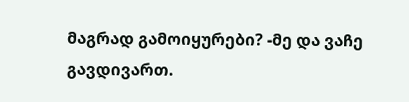მაგრად გამოიყურები? -მე და ვაჩე გავდივართ.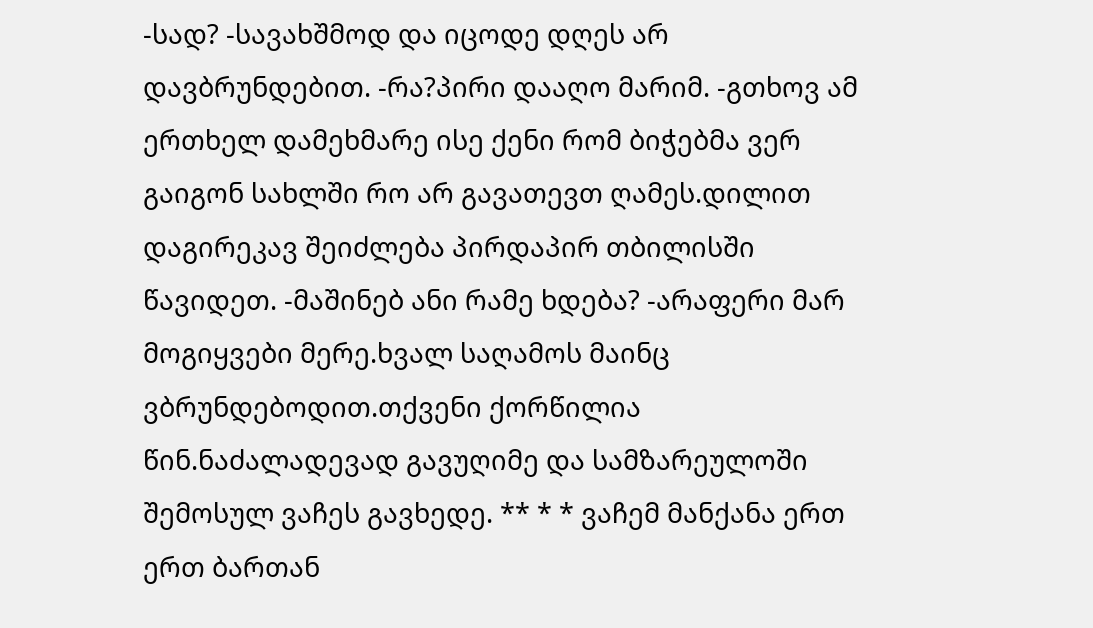-სად? -სავახშმოდ და იცოდე დღეს არ დავბრუნდებით. -რა?პირი დააღო მარიმ. -გთხოვ ამ ერთხელ დამეხმარე ისე ქენი რომ ბიჭებმა ვერ გაიგონ სახლში რო არ გავათევთ ღამეს.დილით დაგირეკავ შეიძლება პირდაპირ თბილისში წავიდეთ. -მაშინებ ანი რამე ხდება? -არაფერი მარ მოგიყვები მერე.ხვალ საღამოს მაინც ვბრუნდებოდით.თქვენი ქორწილია წინ.ნაძალადევად გავუღიმე და სამზარეულოში შემოსულ ვაჩეს გავხედე. ** * * ვაჩემ მანქანა ერთ ერთ ბართან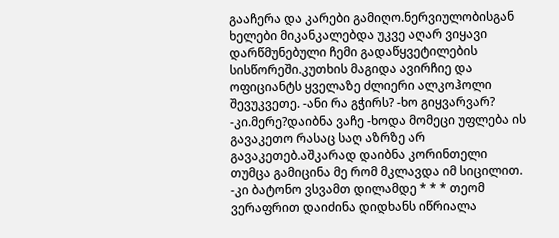გააჩერა და კარები გამიღო.ნერვიულობისგან ხელები მიკანკალებდა უკვე აღარ ვიყავი დარწმუნებული ჩემი გადაწყვეტილების სისწორეში.კუთხის მაგიდა ავირჩიე და ოფიციანტს ყველაზე ძლიერი ალკოჰოლი შევუკვეთე. -ანი რა გჭირს? -ხო გიყვარვარ? -კი.მერე?დაიბნა ვაჩე -ხოდა მომეცი უფლება ის გავაკეთო რასაც საღ აზრზე არ გავაკეთებ.აშკარად დაიბნა კორინთელი თუმცა გამიცინა მე რომ მკლავდა იმ სიცილით. -კი ბატონო ვსვამთ დილამდე * * * თეომ ვერაფრით დაიძინა დიდხანს იწრიალა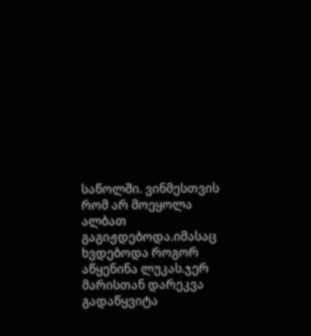საწოლში. ვინმესთვის რომ არ მოეყოლა ალბათ გაგიჟდებოდა.იმასაც ხვდებოდა როგორ აწყენინა ლუკას.ჯერ მარისთან დარეკვა გადაწყვიტა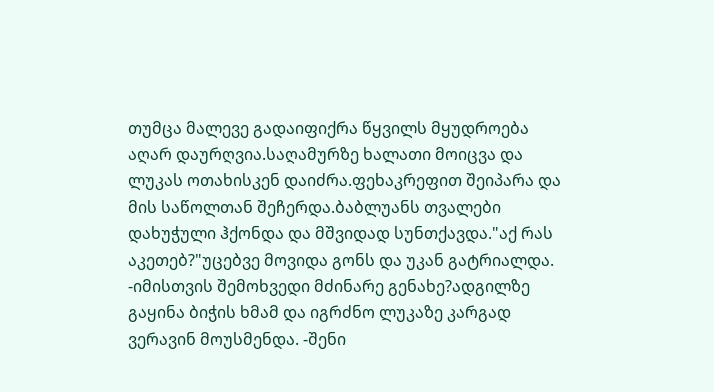თუმცა მალევე გადაიფიქრა წყვილს მყუდროება აღარ დაურღვია.საღამურზე ხალათი მოიცვა და ლუკას ოთახისკენ დაიძრა.ფეხაკრეფით შეიპარა და მის საწოლთან შეჩერდა.ბაბლუანს თვალები დახუჭული ჰქონდა და მშვიდად სუნთქავდა."აქ რას აკეთებ?"უცებვე მოვიდა გონს და უკან გატრიალდა. -იმისთვის შემოხვედი მძინარე გენახე?ადგილზე გაყინა ბიჭის ხმამ და იგრძნო ლუკაზე კარგად ვერავინ მოუსმენდა. -შენი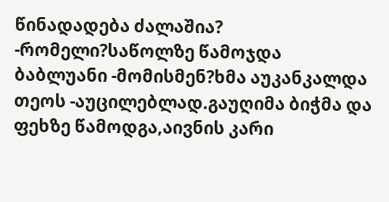წინადადება ძალაშია? -რომელი?საწოლზე წამოჯდა ბაბლუანი -მომისმენ?ხმა აუკანკალდა თეოს -აუცილებლად.გაუღიმა ბიჭმა და ფეხზე წამოდგა,აივნის კარი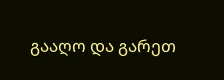გააღო და გარეთ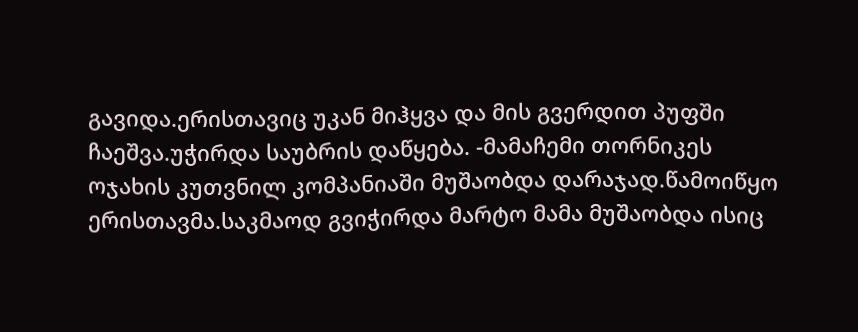გავიდა.ერისთავიც უკან მიჰყვა და მის გვერდით პუფში ჩაეშვა.უჭირდა საუბრის დაწყება. -მამაჩემი თორნიკეს ოჯახის კუთვნილ კომპანიაში მუშაობდა დარაჯად.წამოიწყო ერისთავმა.საკმაოდ გვიჭირდა მარტო მამა მუშაობდა ისიც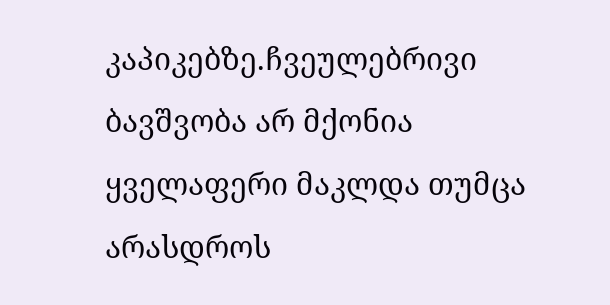კაპიკებზე.ჩვეულებრივი ბავშვობა არ მქონია ყველაფერი მაკლდა თუმცა არასდროს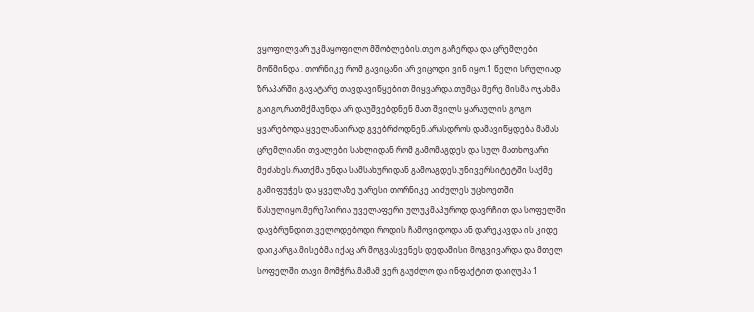ვყოფილვარ უკმაყოფილო მშობლების.თეო გაჩერდა და ცრემლები მოწმინდა . თორნიკე რომ გავიცანი არ ვიცოდი ვინ იყო.1 წელი სრულიად ზრაპარში გავატარე თავდავიწყებით მიყვარდა.თუმცა მერე მისმა ოჯახმა გაიგო,რათმქმაუნდა არ დაუშვებდნენ მათ შვილს ყარაულის გოგო ყვარებოდა.ყველანაირად გვებრძოდნენ.არასდროს დამავიწყდება მამას ცრემლიანი თვალები სახლიდან რომ გამომაგდეს და სულ მათხოვარი მეძახეს.რათქმა უნდა სამსახურიდან გამოაგდეს.უნივერსიტეტში საქმე გამიფუჭეს და ყველაზე უარესი თორნიკე აიძულეს უცხოეთში წასულიყო.მერე?აირია უველაფერი ულუკმაპუროდ დავრჩით და სოფელში დავბრუნდით.ველოდებოდი როდის ჩამოვიდოდა ან დარეკავდა ის კიდე დაიკარგა.მისებმა იქაც არ მოგვასვენეს დედამისი მოგვივარდა და მთელ სოფელში თავი მომჭრა.მამამ ვერ გაუძლო და ინფაქტით დაიღუპა 1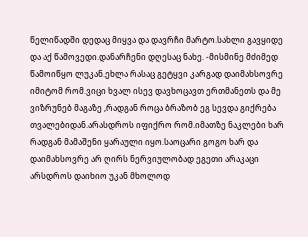წელიწადში დედაც მიყვა და დავრჩი მარტო.სახლი გავყიდე და აქ წამოვედი.დანარჩენი დღესაც ნახე. -მისმინე მძიმედ წამოიწყო ლუკან.ეხლა რასაც გეტყვი კარგად დაიმახსოვრე იმიტომ რომ.ვიცი ხვალ ისევ დავხოცავთ ერთმანეთს და მე ვიზრუნებ მაგაზე ,რადგან როცა ბრაზობ ეგ სევდა გიქრება თვალებიდან.არასდროს იფიქრო რომ.იმათზე ნაკლები ხარ რადგან მამაშენი ყარაული იყო.საოცარი გოგო ხარ და დაიმახსოვრე არ ღირს ნერვიულობად ეგეთი არაკაცი არსდროს დაიხიო უკან მხოლოდ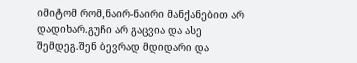იმიტომ რომ,ნაირ-ნაირი მანქანებით არ დადიხარ.გუჩი არ გაცვია და ასე შემდეგ.შენ ბევრად მდიდარი და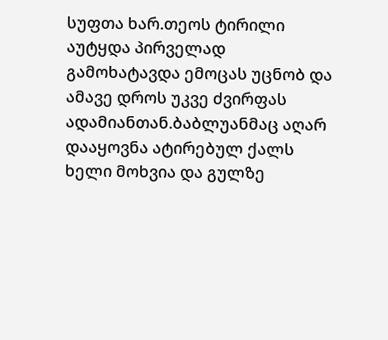სუფთა ხარ.თეოს ტირილი აუტყდა პირველად გამოხატავდა ემოცას უცნობ და ამავე დროს უკვე ძვირფას ადამიანთან.ბაბლუანმაც აღარ დააყოვნა ატირებულ ქალს ხელი მოხვია და გულზე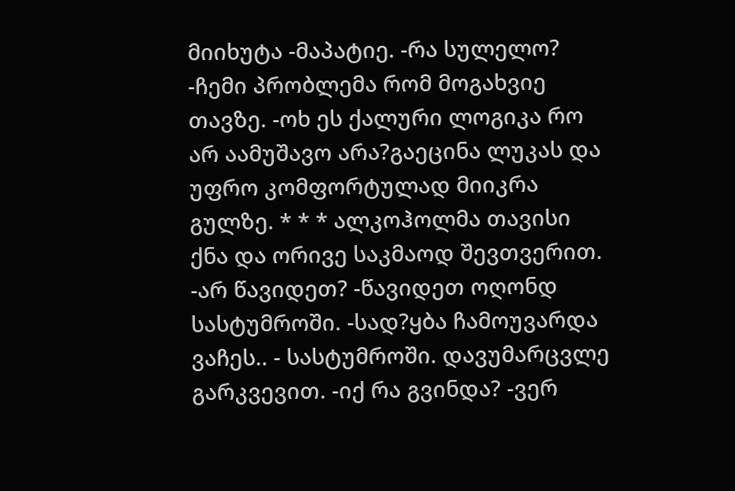მიიხუტა -მაპატიე. -რა სულელო? -ჩემი პრობლემა რომ მოგახვიე თავზე. -ოხ ეს ქალური ლოგიკა რო არ აამუშავო არა?გაეცინა ლუკას და უფრო კომფორტულად მიიკრა გულზე. * * * ალკოჰოლმა თავისი ქნა და ორივე საკმაოდ შევთვერით. -არ წავიდეთ? -წავიდეთ ოღონდ სასტუმროში. -სად?ყბა ჩამოუვარდა ვაჩეს.. - სასტუმროში. დავუმარცვლე გარკვევით. -იქ რა გვინდა? -ვერ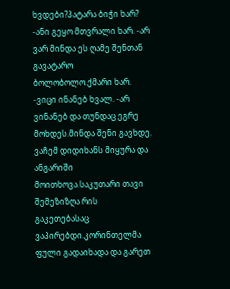ხვდები?პატარა ბიჭი ხარ? -ანი გეყო მთვრალი ხარ. -არ ვარ მინდა ეს ღამე შენთან გავატარო ბოლობოლო.ქმარი ხარ. -ვიცი ინანებ ხვალ. -არ ვინანებ და თუნდაც ეგრე მოხდეს.მინდა შენი გავხდე. ვაჩემ დიდიხანს მიყურა და ანგარიში მოითხოვა.საკუთარი თავი შემეზიზღა რის გაკეთებასაც ვაპირებდი.კორინთელმა ფული გადაიხადა და გარეთ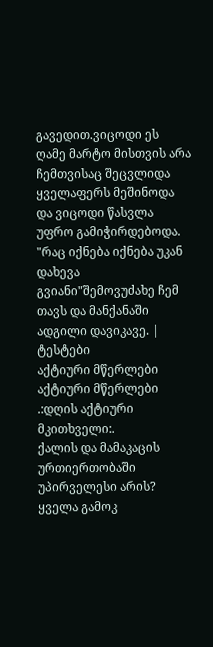გავედით.ვიცოდი ეს ღამე მარტო მისთვის არა ჩემთვისაც შეცვლიდა ყველაფერს მეშინოდა და ვიცოდი წასვლა უფრო გამიჭირდებოდა. "რაც იქნება იქნება უკან დახევა გვიანი"შემოვუძახე ჩემ თავს და მანქანაში ადგილი დავიკავე. |
ტესტები
აქტიური მწერლები
აქტიური მწერლები
.:დღის აქტიური მკითხველი:.
ქალის და მამაკაცის ურთიერთობაში უპირველესი არის?
ყველა გამოკ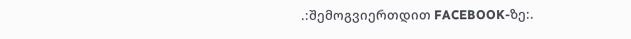.:შემოგვიერთდით FACEBOOK-ზე:.